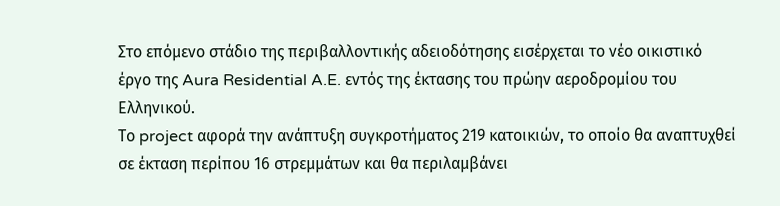Στο επόμενο στάδιο της περιβαλλοντικής αδειοδότησης εισέρχεται το νέο οικιστικό έργο της Aura Residential A.E. εντός της έκτασης του πρώην αεροδρομίου του Ελληνικού.
Το project αφορά την ανάπτυξη συγκροτήματος 219 κατοικιών, το οποίο θα αναπτυχθεί σε έκταση περίπου 16 στρεμμάτων και θα περιλαμβάνει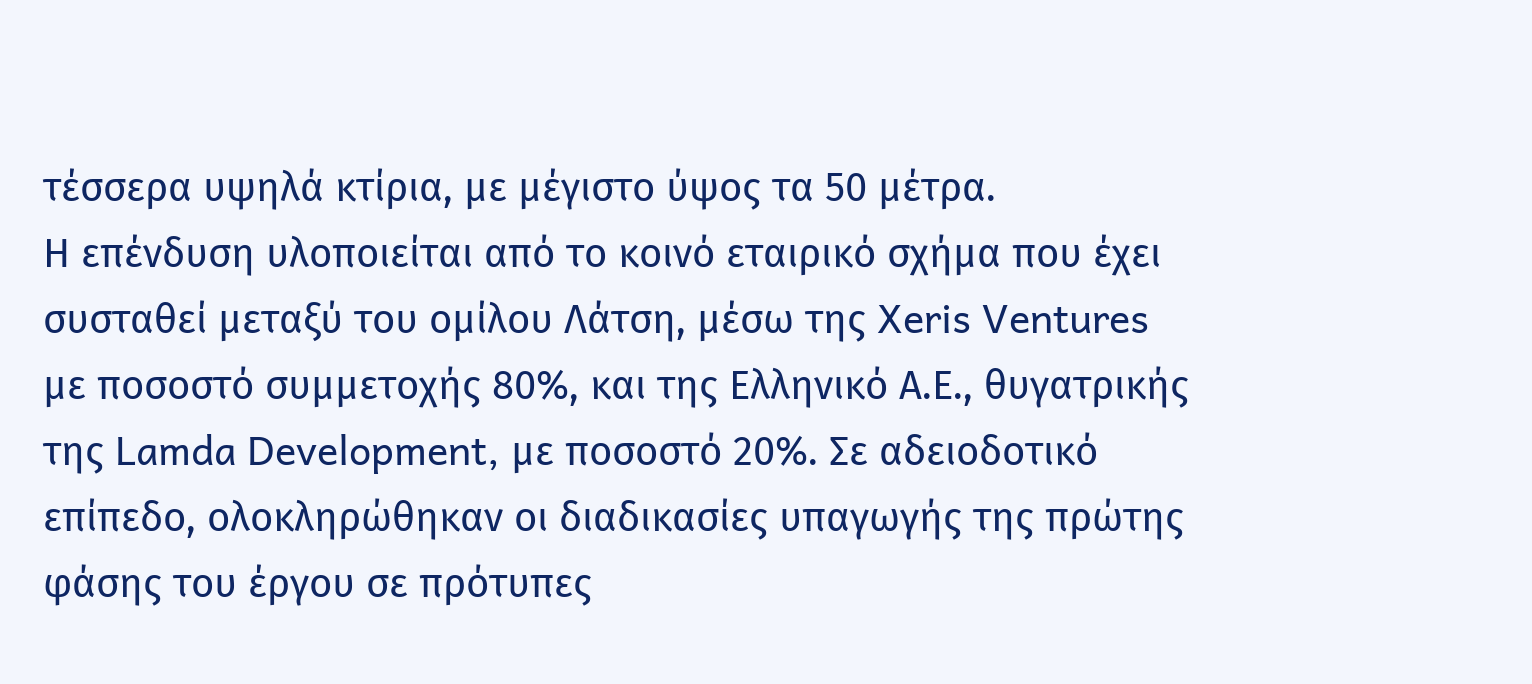τέσσερα υψηλά κτίρια, με μέγιστο ύψος τα 50 μέτρα.
Η επένδυση υλοποιείται από το κοινό εταιρικό σχήμα που έχει συσταθεί μεταξύ του ομίλου Λάτση, μέσω της Xeris Ventures με ποσοστό συμμετοχής 80%, και της Ελληνικό Α.Ε., θυγατρικής της Lamda Development, με ποσοστό 20%. Σε αδειοδοτικό επίπεδο, ολοκληρώθηκαν οι διαδικασίες υπαγωγής της πρώτης φάσης του έργου σε πρότυπες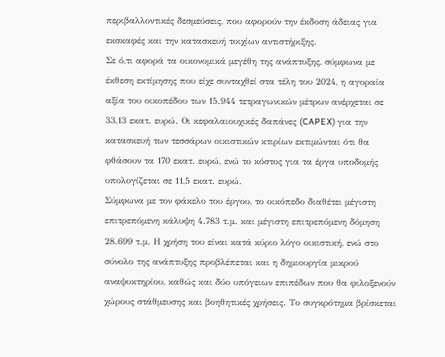περιβαλλοντικές δεσμεύσεις, που αφορούν την έκδοση άδειας για εκσκαφές και την κατασκευή τοιχίων αντιστήριξης.
Σε ό,τι αφορά τα οικονομικά μεγέθη της ανάπτυξης, σύμφωνα με έκθεση εκτίμησης που είχε συνταχθεί στα τέλη του 2024, η αγοραία αξία του οικοπέδου των 15.944 τετραγωνικών μέτρων ανέρχεται σε 33,13 εκατ. ευρώ. Οι κεφαλαιουχικές δαπάνες (CAPEX) για την κατασκευή των τεσσάρων οικιστικών κτιρίων εκτιμώνται ότι θα φθάσουν τα 170 εκατ. ευρώ, ενώ το κόστος για τα έργα υποδομής υπολογίζεται σε 11,5 εκατ. ευρώ.
Σύμφωνα με τον φάκελο του έργου, το οικόπεδο διαθέτει μέγιστη επιτρεπόμενη κάλυψη 4.783 τ.μ. και μέγιστη επιτρεπόμενη δόμηση 28.699 τ.μ. Η χρήση του είναι κατά κύριο λόγο οικιστική, ενώ στο σύνολο της ανάπτυξης προβλέπεται και η δημιουργία μικρού αναψυκτηρίου, καθώς και δύο υπόγειων επιπέδων που θα φιλοξενούν χώρους στάθμευσης και βοηθητικές χρήσεις. Το συγκρότημα βρίσκεται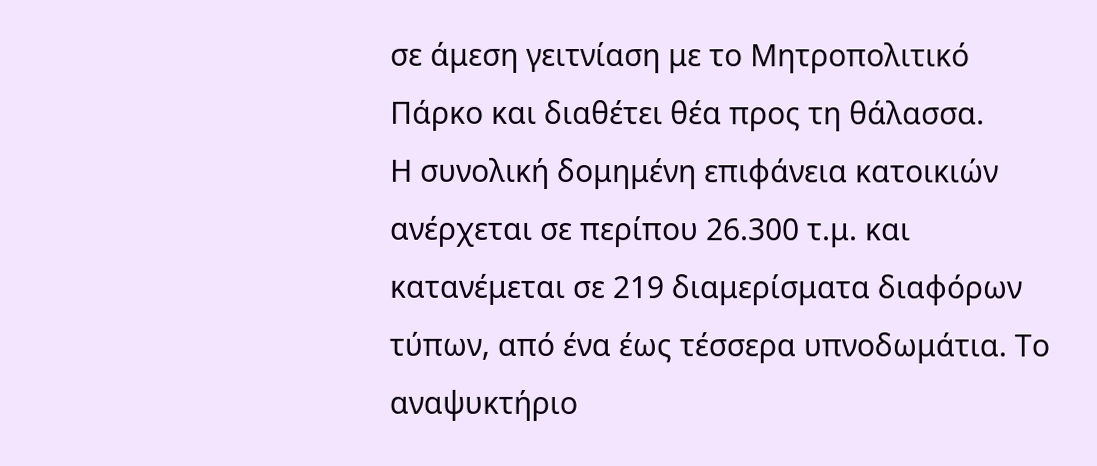σε άμεση γειτνίαση με το Μητροπολιτικό Πάρκο και διαθέτει θέα προς τη θάλασσα.
Η συνολική δομημένη επιφάνεια κατοικιών ανέρχεται σε περίπου 26.300 τ.μ. και κατανέμεται σε 219 διαμερίσματα διαφόρων τύπων, από ένα έως τέσσερα υπνοδωμάτια. Το αναψυκτήριο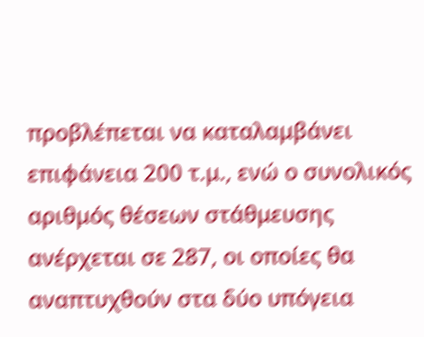προβλέπεται να καταλαμβάνει επιφάνεια 200 τ.μ., ενώ ο συνολικός αριθμός θέσεων στάθμευσης ανέρχεται σε 287, οι οποίες θα αναπτυχθούν στα δύο υπόγεια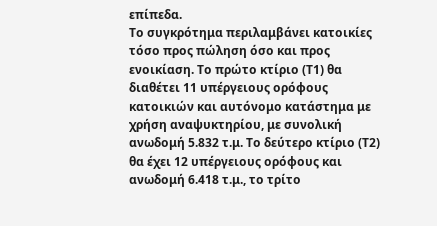επίπεδα.
Το συγκρότημα περιλαμβάνει κατοικίες τόσο προς πώληση όσο και προς ενοικίαση. Το πρώτο κτίριο (Τ1) θα διαθέτει 11 υπέργειους ορόφους κατοικιών και αυτόνομο κατάστημα με χρήση αναψυκτηρίου, με συνολική ανωδομή 5.832 τ.μ. Το δεύτερο κτίριο (Τ2) θα έχει 12 υπέργειους ορόφους και ανωδομή 6.418 τ.μ., το τρίτο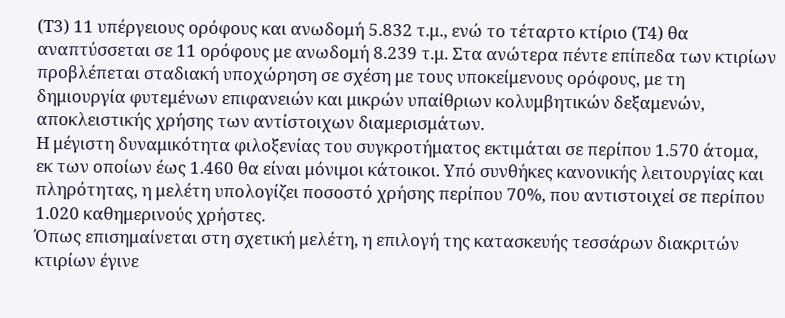(Τ3) 11 υπέργειους ορόφους και ανωδομή 5.832 τ.μ., ενώ το τέταρτο κτίριο (Τ4) θα αναπτύσσεται σε 11 ορόφους με ανωδομή 8.239 τ.μ. Στα ανώτερα πέντε επίπεδα των κτιρίων προβλέπεται σταδιακή υποχώρηση σε σχέση με τους υποκείμενους ορόφους, με τη δημιουργία φυτεμένων επιφανειών και μικρών υπαίθριων κολυμβητικών δεξαμενών, αποκλειστικής χρήσης των αντίστοιχων διαμερισμάτων.
Η μέγιστη δυναμικότητα φιλοξενίας του συγκροτήματος εκτιμάται σε περίπου 1.570 άτομα, εκ των οποίων έως 1.460 θα είναι μόνιμοι κάτοικοι. Υπό συνθήκες κανονικής λειτουργίας και πληρότητας, η μελέτη υπολογίζει ποσοστό χρήσης περίπου 70%, που αντιστοιχεί σε περίπου 1.020 καθημερινούς χρήστες.
Όπως επισημαίνεται στη σχετική μελέτη, η επιλογή της κατασκευής τεσσάρων διακριτών κτιρίων έγινε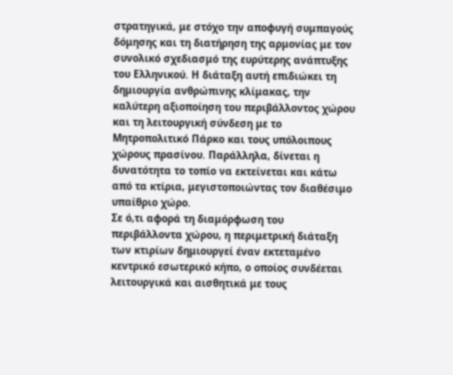στρατηγικά, με στόχο την αποφυγή συμπαγούς δόμησης και τη διατήρηση της αρμονίας με τον συνολικό σχεδιασμό της ευρύτερης ανάπτυξης του Ελληνικού. Η διάταξη αυτή επιδιώκει τη δημιουργία ανθρώπινης κλίμακας, την καλύτερη αξιοποίηση του περιβάλλοντος χώρου και τη λειτουργική σύνδεση με το Μητροπολιτικό Πάρκο και τους υπόλοιπους χώρους πρασίνου. Παράλληλα, δίνεται η δυνατότητα το τοπίο να εκτείνεται και κάτω από τα κτίρια, μεγιστοποιώντας τον διαθέσιμο υπαίθριο χώρο.
Σε ό,τι αφορά τη διαμόρφωση του περιβάλλοντα χώρου, η περιμετρική διάταξη των κτιρίων δημιουργεί έναν εκτεταμένο κεντρικό εσωτερικό κήπο, ο οποίος συνδέεται λειτουργικά και αισθητικά με τους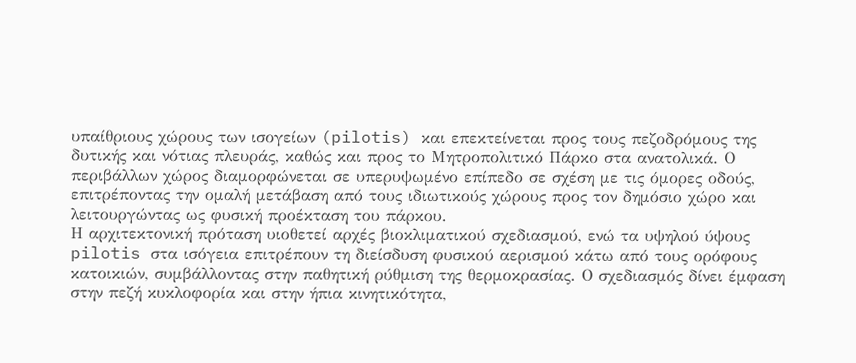υπαίθριους χώρους των ισογείων (pilotis) και επεκτείνεται προς τους πεζοδρόμους της δυτικής και νότιας πλευράς, καθώς και προς το Μητροπολιτικό Πάρκο στα ανατολικά. Ο περιβάλλων χώρος διαμορφώνεται σε υπερυψωμένο επίπεδο σε σχέση με τις όμορες οδούς, επιτρέποντας την ομαλή μετάβαση από τους ιδιωτικούς χώρους προς τον δημόσιο χώρο και λειτουργώντας ως φυσική προέκταση του πάρκου.
Η αρχιτεκτονική πρόταση υιοθετεί αρχές βιοκλιματικού σχεδιασμού, ενώ τα υψηλού ύψους pilotis στα ισόγεια επιτρέπουν τη διείσδυση φυσικού αερισμού κάτω από τους ορόφους κατοικιών, συμβάλλοντας στην παθητική ρύθμιση της θερμοκρασίας. Ο σχεδιασμός δίνει έμφαση στην πεζή κυκλοφορία και στην ήπια κινητικότητα,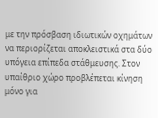με την πρόσβαση ιδιωτικών οχημάτων να περιορίζεται αποκλειστικά στα δύο υπόγεια επίπεδα στάθμευσης. Στον υπαίθριο χώρο προβλέπεται κίνηση μόνο για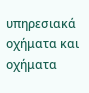υπηρεσιακά οχήματα και οχήματα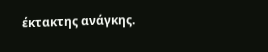έκτακτης ανάγκης.